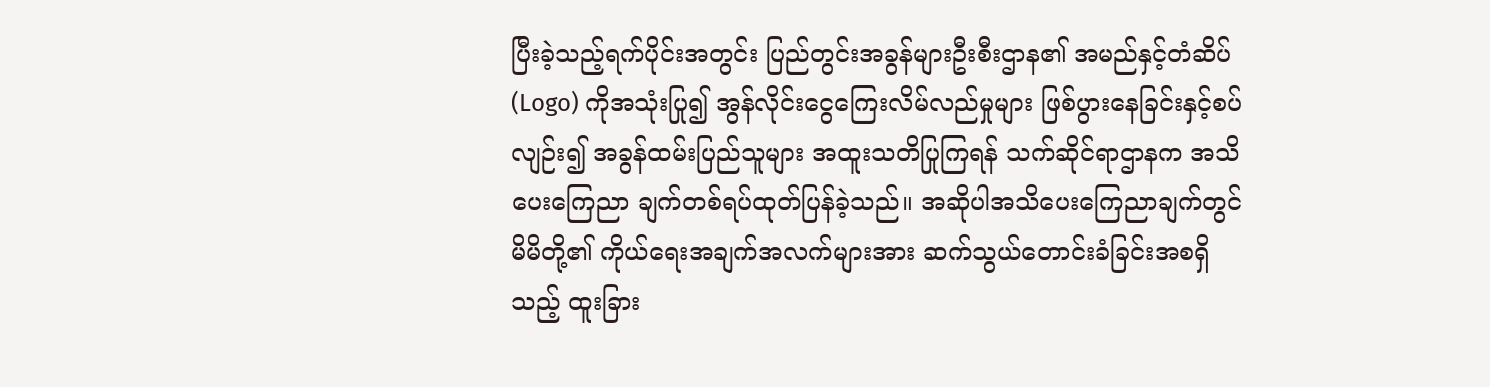ပြီးခဲ့သည့်ရက်ပိုင်းအတွင်း ပြည်တွင်းအခွန်များဦးစီးဌာန၏ အမည်နှင့်တံဆိပ် (Logo) ကိုအသုံးပြု၍ အွန်လိုင်းငွေကြေးလိမ်လည်မှုများ ဖြစ်ပွားနေခြင်းနှင့်စပ်လျဉ်း၍ အခွန်ထမ်းပြည်သူများ အထူးသတိပြုကြရန် သက်ဆိုင်ရာဌာနက အသိပေးကြေညာ ချက်တစ်ရပ်ထုတ်ပြန်ခဲ့သည်။ အဆိုပါအသိပေးကြေညာချက်တွင် မိမိတို့၏ ကိုယ်ရေးအချက်အလက်များအား ဆက်သွယ်တောင်းခံခြင်းအစရှိသည့် ထူးခြား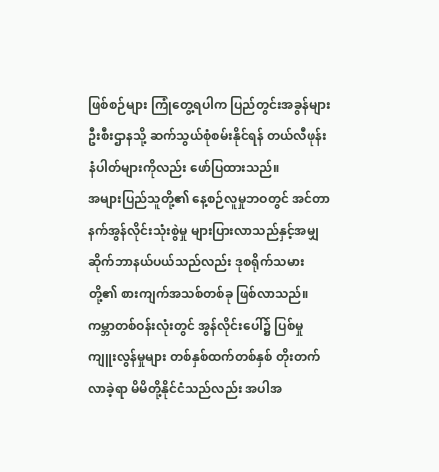ဖြစ်စဉ်များ ကြုံတွေ့ရပါက ပြည်တွင်းအခွန်များဦးစီးဌာနသို့ ဆက်သွယ်စုံစမ်းနိုင်ရန် တယ်လီဖုန်းနံပါတ်များကိုလည်း ဖော်ပြထားသည်။
အများပြည်သူတို့၏ နေ့စဉ်လူမှုဘဝတွင် အင်တာနက်အွန်လိုင်းသုံးစွဲမှု များပြားလာသည်နှင့်အမျှ ဆိုက်ဘာနယ်ပယ်သည်လည်း ဒုစရိုက်သမားတို့၏ စားကျက်အသစ်တစ်ခု ဖြစ်လာသည်။ ကမ္ဘာတစ်ဝန်းလုံးတွင် အွန်လိုင်းပေါ်၌ ပြစ်မှုကျူးလွန်မှုများ တစ်နှစ်ထက်တစ်နှစ် တိုးတက်လာခဲ့ရာ မိမိတို့နိုင်ငံသည်လည်း အပါအ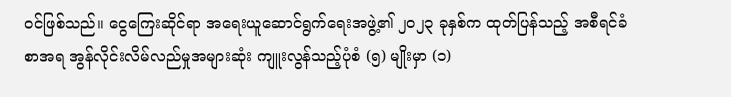ဝင်ဖြစ်သည်။ ငွေကြေးဆိုင်ရာ အရေးယူဆောင်ရွက်ရေးအဖွဲ့၏ ၂၀၂၃ ခုနှစ်က ထုတ်ပြန်သည့် အစီရင်ခံစာအရ အွန်လိုင်းလိမ်လည်မှုအများဆုံး ကျူးလွန်သည့်ပုံစံ (၅) မျိုးမှာ (၁)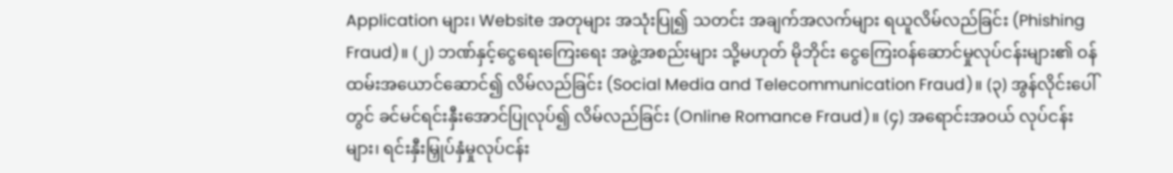Application များ၊ Website အတုများ အသုံးပြု၍ သတင်း အချက်အလက်များ ရယူလိမ်လည်ခြင်း (Phishing Fraud)။ (၂) ဘဏ်နှင့်ငွေရေးကြေးရေး အဖွဲ့အစည်းများ သို့မဟုတ် မိုဘိုင်း ငွေကြေးဝန်ဆောင်မှုလုပ်ငန်းများ၏ ဝန်ထမ်းအယောင်ဆောင်၍ လိမ်လည်ခြင်း (Social Media and Telecommunication Fraud)။ (၃) အွန်လိုင်းပေါ်တွင် ခင်မင်ရင်းနှီးအောင်ပြုလုပ်၍ လိမ်လည်ခြင်း (Online Romance Fraud)။ (၄) အရောင်းအဝယ် လုပ်ငန်းများ၊ ရင်းနှီးမြှုပ်နှံမှုလုပ်ငန်း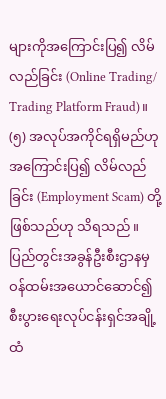များကိုအကြောင်းပြ၍ လိမ်လည်ခြင်း (Online Trading/ Trading Platform Fraud)။ (၅) အလုပ်အကိုင်ရရှိမည်ဟု အကြောင်းပြ၍ လိမ်လည်ခြင်း (Employment Scam) တို့ဖြစ်သည်ဟု သိရသည်။
ပြည်တွင်းအခွန်ဦးစီးဌာနမှ ဝန်ထမ်းအယောင်ဆောင်၍ စီးပွားရေးလုပ်ငန်းရှင်အချို့ထံ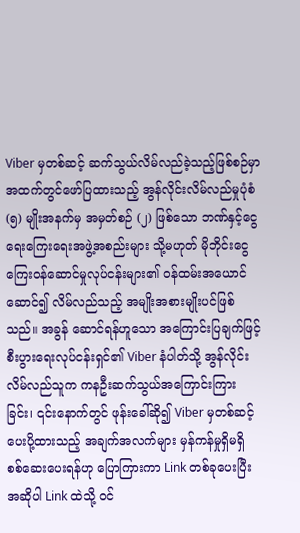Viber မှတစ်ဆင့် ဆက်သွယ်လိမ်လည်ခဲ့သည့်ဖြစ်စဉ်မှာ အထက်တွင်ဖော်ပြထားသည့် အွန်လိုင်းလိမ်လည်မှုပုံစံ (၅) မျိုးအနက်မှ အမှတ်စဉ် (၂) ဖြစ်သော ဘဏ်နှင့်ငွေရေးကြေးရေးအဖွဲ့အစည်းများ သို့မဟုတ် မိုဘိုင်းငွေကြေးဝန်ဆောင်မှုလုပ်ငန်းများ၏ ဝန်ထမ်းအယောင် ဆောင်၍ လိမ်လည်သည့် အမျိုးအစားမျိုးပင်ဖြစ်သည်။ အခွန် ဆောင်ရန်ဟူသော အကြောင်းပြချက်ဖြင့် စီးပွားရေးလုပ်ငန်းရှင်၏ Viber နံပါတ်သို့ အွန်လိုင်းလိမ်လည်သူက ကနဦးဆက်သွယ်အကြောင်းကြားခြင်း၊ ၎င်းနောက်တွင် ဖုန်းခေါ်ဆို၍ Viber မှတစ်ဆင့်ပေးပို့ထားသည့် အချက်အလက်များ မှန်ကန်မှုရှိမရှိ စစ်ဆေးပေးရန်ဟု ပြောကြားကာ Link တစ်ခုပေးပြီး အဆိုပါ Link ထဲသို့ ဝင်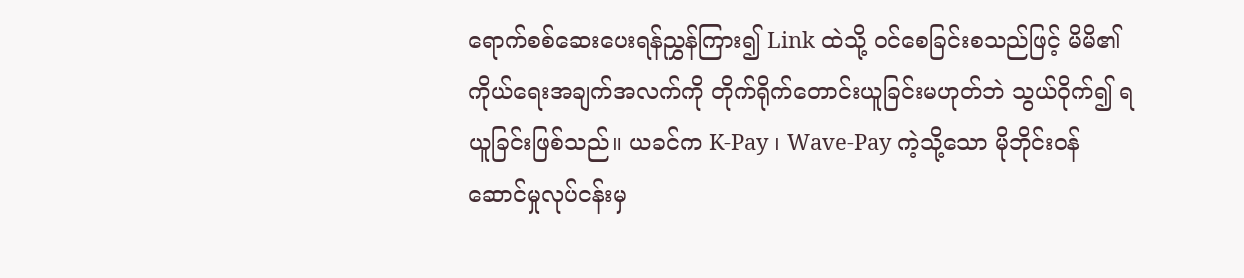ရောက်စစ်ဆေးပေးရန်ညွှန်ကြား၍ Link ထဲသို့ ဝင်စေခြင်းစသည်ဖြင့် မိမိ၏ကိုယ်ရေးအချက်အလက်ကို တိုက်ရိုက်တောင်းယူခြင်းမဟုတ်ဘဲ သွယ်ဝိုက်၍ ရယူခြင်းဖြစ်သည်။ ယခင်က K-Pay ၊ Wave-Pay ကဲ့သို့သော မိုဘိုင်းဝန်ဆောင်မှုလုပ်ငန်းမှ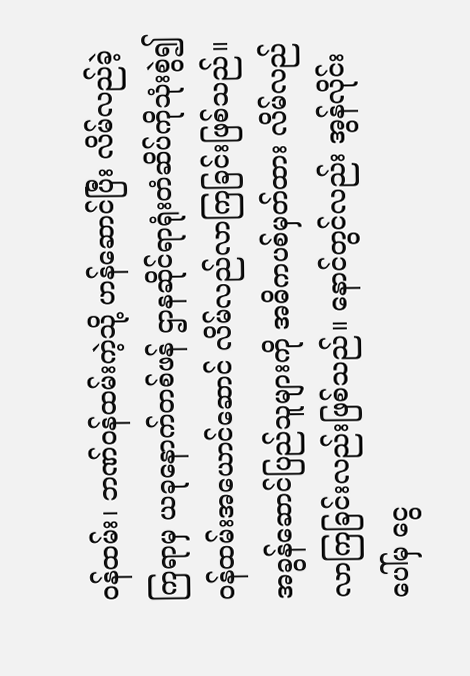ဝန်ထမ်း၊ ဘဏ်ဝန်ထမ်းကဲ့သို့ ဟန်ဆောင်ပြီး လိမ်လည်ခဲ့ကြရာမှ ယခုနောက်တစ်ဖန် ဌာနဆိုင်ရာရုံးတံဆိပ်ကိုသုံးစွဲ၍ ဝန်ထမ်းအယောင်ဆောင် လိမ်လည်လာကြခြင်းဖြစ်သည်။ အခွန်ဆောင်ပြည်သူများကို အဓိကပစ်မှတ်ထား လိမ်လည်လာကြခြင်းလည်းဖြစ်သည်။ နောင်တွင်လည်း အွန်လိုင်းပေါ်မှ ငွေ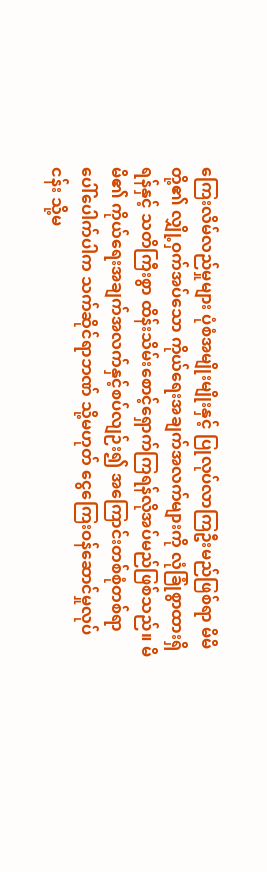ကြေးလိမ်လည်မှုများ ပုံစံအမျိုးမျိုးနှင့် ပြုလုပ်လာကြဦးမည်ဖြစ်ရာ မိမိတို့၏ လျှို့ဝှက်အပ်သော ကိုယ်ရေးအချက်အလက်များကို လုံခြုံစွာထားရှိရန်နှင့် သတိကြီးစွာ ထိန်းသိမ်းစောင့်ရှောက်ကြရန်လိုအပ်မည်ဖြစ်သည်။ မိမိ၏ ကိုယ်ရေးအချက်အလက်နှင့်စပ်လျဉ်း၍ အကြောင်းတစ်စုံတစ်ရာ ပေါ်ပေါက်ပါက သက်ဆိုင်ရာဘဏ် သို့မဟုတ် ငွေကြေးဝန်ဆောင်မှုလုပ်ငန်း သို့မ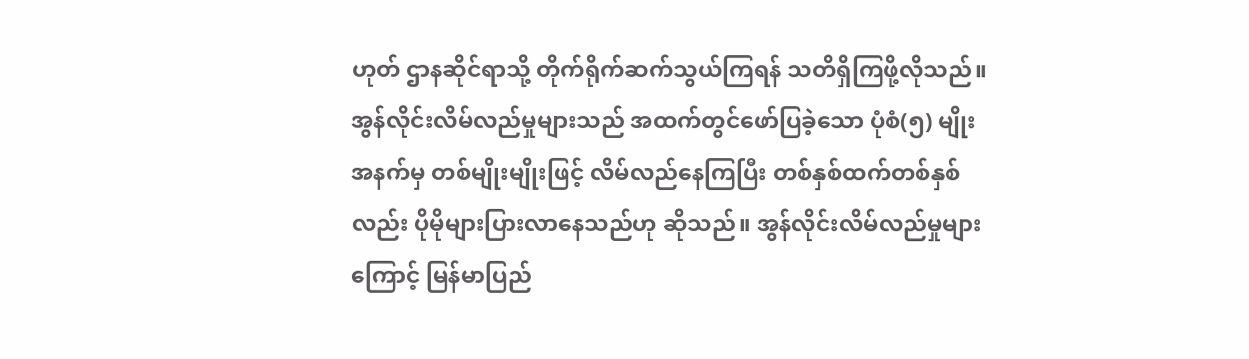ဟုတ် ဌာနဆိုင်ရာသို့ တိုက်ရိုက်ဆက်သွယ်ကြရန် သတိရှိကြဖို့လိုသည်။
အွန်လိုင်းလိမ်လည်မှုများသည် အထက်တွင်ဖော်ပြခဲ့သော ပုံစံ(၅) မျိုးအနက်မှ တစ်မျိုးမျိုးဖြင့် လိမ်လည်နေကြပြီး တစ်နှစ်ထက်တစ်နှစ်လည်း ပိုမိုများပြားလာနေသည်ဟု ဆိုသည်။ အွန်လိုင်းလိမ်လည်မှုများကြောင့် မြန်မာပြည်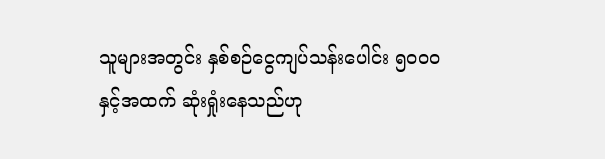သူများအတွင်း နှစ်စဉ်ငွေကျပ်သန်းပေါင်း ၅၀၀၀ နှင့်အထက် ဆုံးရှုံးနေသည်ဟု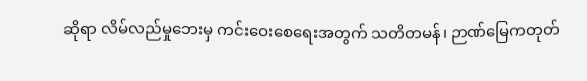ဆိုရာ လိမ်လည်မှုဘေးမှ ကင်းဝေးစေရေးအတွက် သတိတမန်၊ ဉာဏ်မြေကတုတ်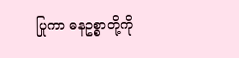ပြုကာ ဓနဥစ္စာတို့ကို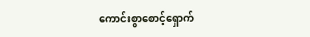ကောင်းစွာစောင့်ရှောက်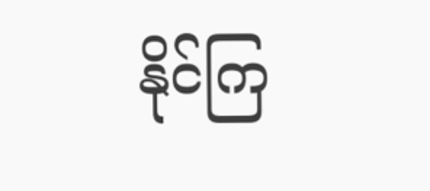နိုင်ကြ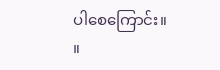ပါစေကြောင်း။ ။